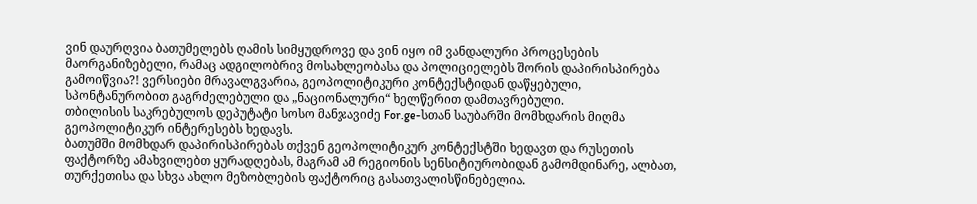ვინ დაურღვია ბათუმელებს ღამის სიმყუდროვე და ვინ იყო იმ ვანდალური პროცესების მაორგანიზებელი, რამაც ადგილობრივ მოსახლეობასა და პოლიციელებს შორის დაპირისპირება გამოიწვია?! ვერსიები მრავალგვარია, გეოპოლიტიკური კონტექსტიდან დაწყებული, სპონტანურობით გაგრძელებული და „ნაციონალური“ ხელწერით დამთავრებული.
თბილისის საკრებულოს დეპუტატი სოსო მანჯავიძე For.ge-სთან საუბარში მომხდარის მიღმა გეოპოლიტიკურ ინტერესებს ხედავს.
ბათუმში მომხდარ დაპირისპირებას თქვენ გეოპოლიტიკურ კონტექსტში ხედავთ და რუსეთის ფაქტორზე ამახვილებთ ყურადღებას, მაგრამ ამ რეგიონის სენსიტიურობიდან გამომდინარე, ალბათ, თურქეთისა და სხვა ახლო მეზობლების ფაქტორიც გასათვალისწინებელია.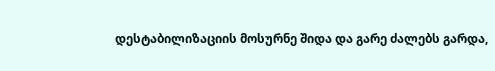დესტაბილიზაციის მოსურნე შიდა და გარე ძალებს გარდა,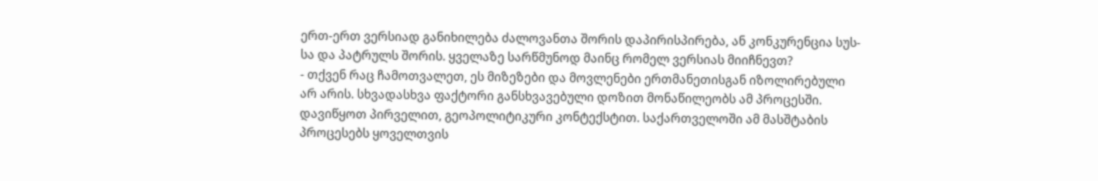ერთ-ერთ ვერსიად განიხილება ძალოვანთა შორის დაპირისპირება, ან კონკურენცია სუს-სა და პატრულს შორის. ყველაზე სარწმუნოდ მაინც რომელ ვერსიას მიიჩნევთ?
- თქვენ რაც ჩამოთვალეთ, ეს მიზეზები და მოვლენები ერთმანეთისგან იზოლირებული არ არის. სხვადასხვა ფაქტორი განსხვავებული დოზით მონაწილეობს ამ პროცესში. დავიწყოთ პირველით, გეოპოლიტიკური კონტექსტით. საქართველოში ამ მასშტაბის პროცესებს ყოველთვის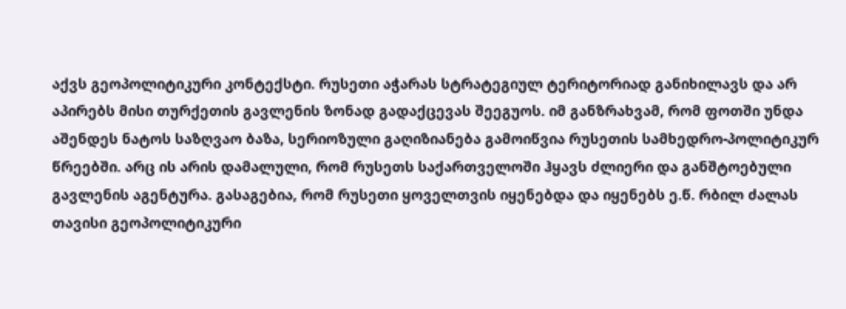აქვს გეოპოლიტიკური კონტექსტი. რუსეთი აჭარას სტრატეგიულ ტერიტორიად განიხილავს და არ აპირებს მისი თურქეთის გავლენის ზონად გადაქცევას შეეგუოს. იმ განზრახვამ, რომ ფოთში უნდა აშენდეს ნატოს საზღვაო ბაზა, სერიოზული გაღიზიანება გამოიწვია რუსეთის სამხედრო-პოლიტიკურ წრეებში. არც ის არის დამალული, რომ რუსეთს საქართველოში ჰყავს ძლიერი და განშტოებული გავლენის აგენტურა. გასაგებია, რომ რუსეთი ყოველთვის იყენებდა და იყენებს ე.წ. რბილ ძალას თავისი გეოპოლიტიკური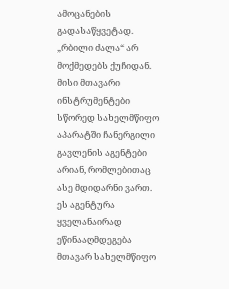ამოცანების გადასაწყვეტად. „რბილი ძალა“ არ მოქმედებს ქუჩიდან. მისი მთავარი ინსტრუმენტები სწორედ სახელმწიფო აპარატში ჩანერგილი გავლენის აგენტები არიან, რომლებითაც ასე მდიდარნი ვართ. ეს აგენტურა ყველანაირად ეწინააღმდეგება მთავარ სახელმწიფო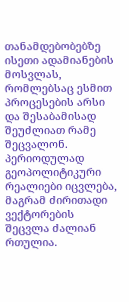თანამდებობებზე ისეთი ადამიანების მოსვლას, რომლებსაც ესმით პროცესების არსი და შესაბამისად შეუძლიათ რამე შეცვალონ. პერიოდულად გეოპოლიტიკური რეალიები იცვლება, მაგრამ ძირითადი ვექტორების შეცვლა ძალიან რთულია.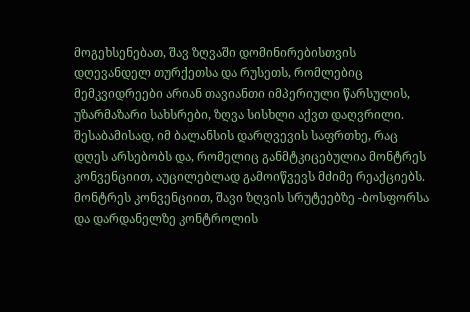მოგეხსენებათ, შავ ზღვაში დომინირებისთვის დღევანდელ თურქეთსა და რუსეთს, რომლებიც მემკვიდრეები არიან თავიანთი იმპერიული წარსულის, უზარმაზარი სახსრები, ზღვა სისხლი აქვთ დაღვრილი. შესაბამისად, იმ ბალანსის დარღვევის საფრთხე, რაც დღეს არსებობს და, რომელიც განმტკიცებულია მონტრეს კონვენციით, აუცილებლად გამოიწვევს მძიმე რეაქციებს. მონტრეს კონვენციით, შავი ზღვის სრუტეებზე -ბოსფორსა და დარდანელზე კონტროლის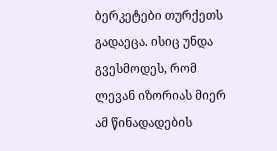ბერკეტები თურქეთს გადაეცა. ისიც უნდა გვესმოდეს, რომ ლევან იზორიას მიერ ამ წინადადების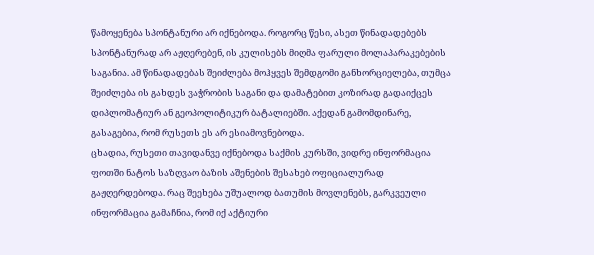წამოყენება სპონტანური არ იქნებოდა. როგორც წესი, ასეთ წინადადებებს სპონტანურად არ აჟღერებენ, ის კულისებს მიღმა ფარული მოლაპარაკებების საგანია. ამ წინადადებას შეიძლება მოჰყვეს შემდგომი განხორციელება, თუმცა შეიძლება ის გახდეს ვაჭრობის საგანი და დამატებით კოზირად გადაიქცეს დიპლომატიურ ან გეოპოლიტიკურ ბატალიებში. აქედან გამომდინარე, გასაგებია, რომ რუსეთს ეს არ ესიამოვნებოდა.
ცხადია, რუსეთი თავიდანვე იქნებოდა საქმის კურსში, ვიდრე ინფორმაცია ფოთში ნატოს საზღვაო ბაზის აშენების შესახებ ოფიციალურად გაჟღერდებოდა. რაც შეეხება უშუალოდ ბათუმის მოვლენებს, გარკვეული ინფორმაცია გამაჩნია, რომ იქ აქტიური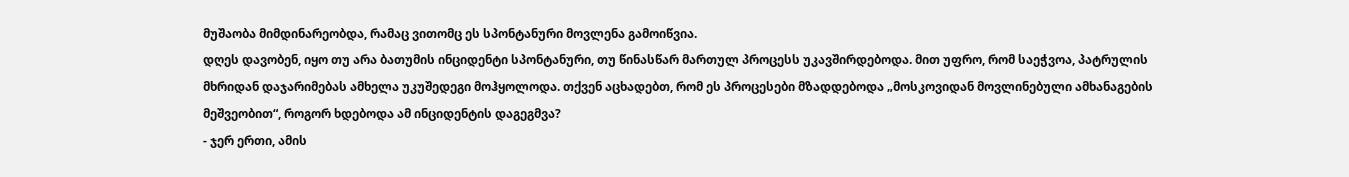მუშაობა მიმდინარეობდა, რამაც ვითომც ეს სპონტანური მოვლენა გამოიწვია.
დღეს დავობენ, იყო თუ არა ბათუმის ინციდენტი სპონტანური, თუ წინასწარ მართულ პროცესს უკავშირდებოდა. მით უფრო, რომ საეჭვოა, პატრულის მხრიდან დაჯარიმებას ამხელა უკუშედეგი მოჰყოლოდა. თქვენ აცხადებთ, რომ ეს პროცესები მზადდებოდა „მოსკოვიდან მოვლინებული ამხანაგების მეშვეობით“, როგორ ხდებოდა ამ ინციდენტის დაგეგმვა?
- ჯერ ერთი, ამის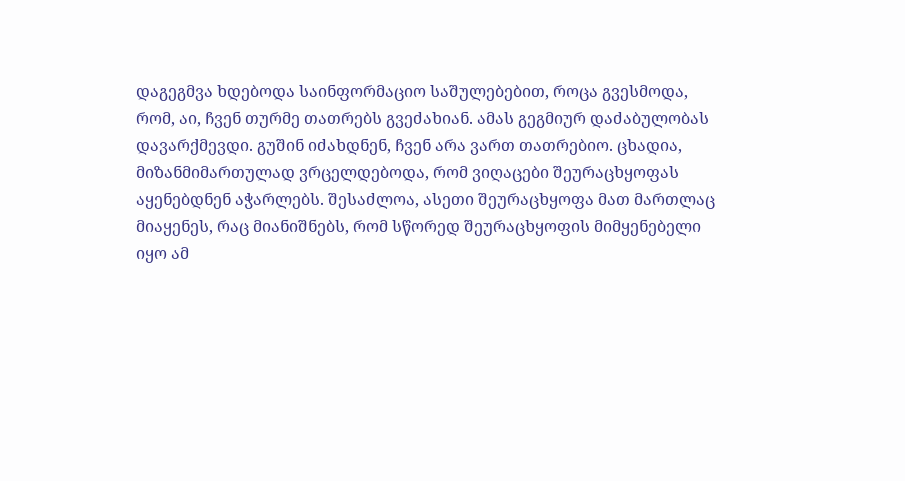დაგეგმვა ხდებოდა საინფორმაციო საშულებებით, როცა გვესმოდა, რომ, აი, ჩვენ თურმე თათრებს გვეძახიან. ამას გეგმიურ დაძაბულობას დავარქმევდი. გუშინ იძახდნენ, ჩვენ არა ვართ თათრებიო. ცხადია, მიზანმიმართულად ვრცელდებოდა, რომ ვიღაცები შეურაცხყოფას აყენებდნენ აჭარლებს. შესაძლოა, ასეთი შეურაცხყოფა მათ მართლაც მიაყენეს, რაც მიანიშნებს, რომ სწორედ შეურაცხყოფის მიმყენებელი იყო ამ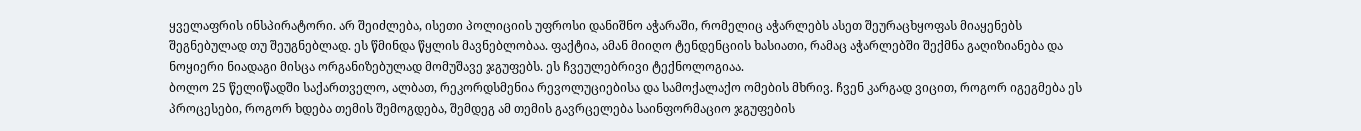ყველაფრის ინსპირატორი. არ შეიძლება, ისეთი პოლიციის უფროსი დანიშნო აჭარაში, რომელიც აჭარლებს ასეთ შეურაცხყოფას მიაყენებს შეგნებულად თუ შეუგნებლად. ეს წმინდა წყლის მავნებლობაა. ფაქტია, ამან მიიღო ტენდენციის ხასიათი, რამაც აჭარლებში შექმნა გაღიზიანება და ნოყიერი ნიადაგი მისცა ორგანიზებულად მომუშავე ჯგუფებს. ეს ჩვეულებრივი ტექნოლოგიაა.
ბოლო 25 წელიწადში საქართველო, ალბათ, რეკორდსმენია რევოლუციებისა და სამოქალაქო ომების მხრივ. ჩვენ კარგად ვიცით, როგორ იგეგმება ეს პროცესები, როგორ ხდება თემის შემოგდება, შემდეგ ამ თემის გავრცელება საინფორმაციო ჯგუფების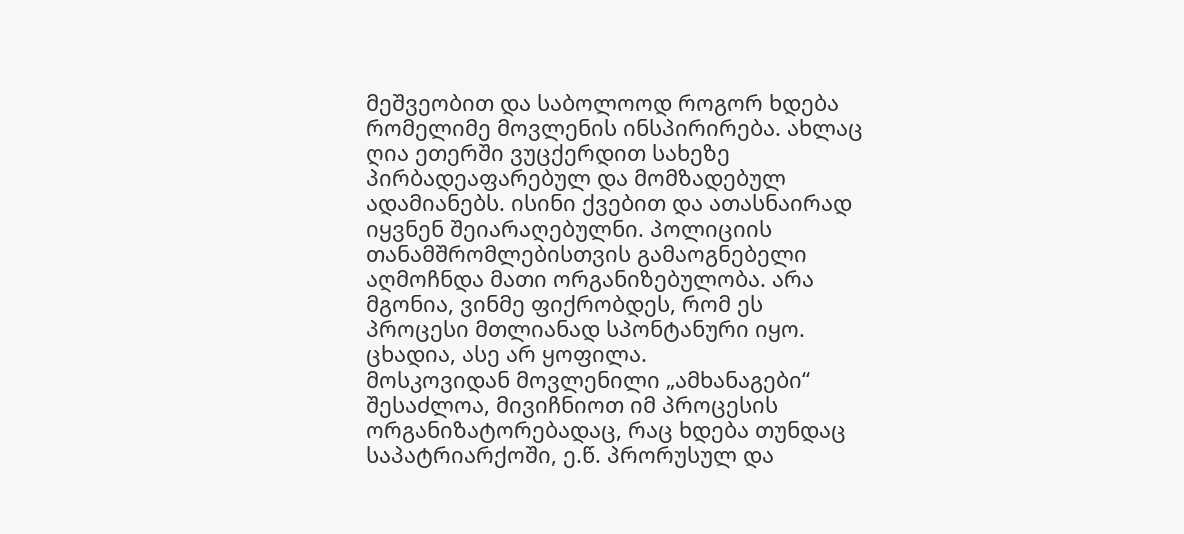მეშვეობით და საბოლოოდ როგორ ხდება რომელიმე მოვლენის ინსპირირება. ახლაც ღია ეთერში ვუცქერდით სახეზე პირბადეაფარებულ და მომზადებულ ადამიანებს. ისინი ქვებით და ათასნაირად იყვნენ შეიარაღებულნი. პოლიციის თანამშრომლებისთვის გამაოგნებელი აღმოჩნდა მათი ორგანიზებულობა. არა მგონია, ვინმე ფიქრობდეს, რომ ეს პროცესი მთლიანად სპონტანური იყო. ცხადია, ასე არ ყოფილა.
მოსკოვიდან მოვლენილი „ამხანაგები“ შესაძლოა, მივიჩნიოთ იმ პროცესის ორგანიზატორებადაც, რაც ხდება თუნდაც საპატრიარქოში, ე.წ. პრორუსულ და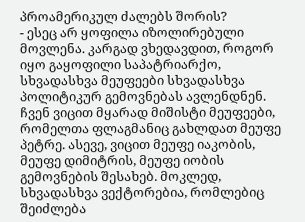პროამერიკულ ძალებს შორის?
- ესეც არ ყოფილა იზოლირებული მოვლენა. კარგად ვხედავდით, როგორ იყო გაყოფილი საპატრიარქო, სხვადასხვა მეუფეები სხვადასხვა პოლიტიკურ გემოვნებას ავლენდნენ. ჩვენ ვიცით მყარად მიშისტი მეუფეები, რომელთა ფლაგმანიც გახლდათ მეუფე პეტრე. ასევე, ვიცით მეუფე იაკობის, მეუფე დიმიტრის, მეუფე იობის გემოვნების შესახებ. მოკლედ, სხვადასხვა ვექტორებია, რომლებიც შეიძლება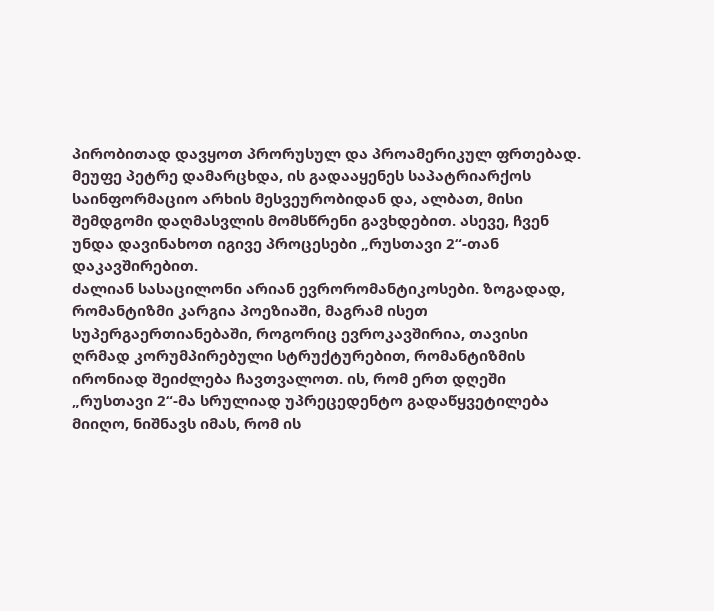პირობითად დავყოთ პრორუსულ და პროამერიკულ ფრთებად. მეუფე პეტრე დამარცხდა, ის გადააყენეს საპატრიარქოს საინფორმაციო არხის მესვეურობიდან და, ალბათ, მისი შემდგომი დაღმასვლის მომსწრენი გავხდებით. ასევე, ჩვენ უნდა დავინახოთ იგივე პროცესები „რუსთავი 2“-თან დაკავშირებით.
ძალიან სასაცილონი არიან ევრორომანტიკოსები. ზოგადად, რომანტიზმი კარგია პოეზიაში, მაგრამ ისეთ სუპერგაერთიანებაში, როგორიც ევროკავშირია, თავისი ღრმად კორუმპირებული სტრუქტურებით, რომანტიზმის ირონიად შეიძლება ჩავთვალოთ. ის, რომ ერთ დღეში „რუსთავი 2“-მა სრულიად უპრეცედენტო გადაწყვეტილება მიიღო, ნიშნავს იმას, რომ ის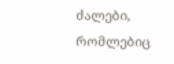ძალები, რომლებიც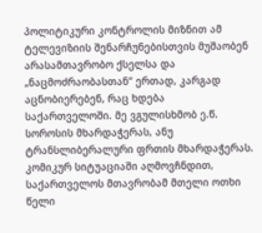პოლიტიკური კონტროლის მიზნით ამ ტელევიზიის შენარჩუნებისთვის მუშაობენ არასამთავრობო ქსელსა და „ნაცმოძრაობასთან“ ერთად, კარგად აცნობიერებენ, რაც ხდება საქართველოში. მე ვგულისხმობ ე.წ. სოროსის მხარდაჭერას, ანუ ტრანსლიბერალური ფრთის მხარდაჭერას. კომიკურ სიტუაციაში აღმოვჩნდით, საქართველოს მთავრობამ მთელი ოთხი წელი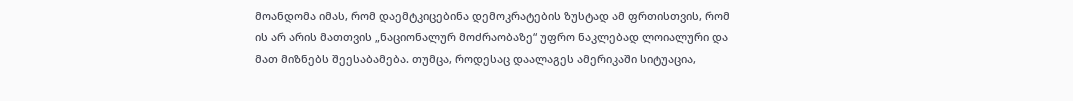მოანდომა იმას, რომ დაემტკიცებინა დემოკრატების ზუსტად ამ ფრთისთვის, რომ ის არ არის მათთვის „ნაციონალურ მოძრაობაზე“ უფრო ნაკლებად ლოიალური და მათ მიზნებს შეესაბამება. თუმცა, როდესაც დაალაგეს ამერიკაში სიტუაცია,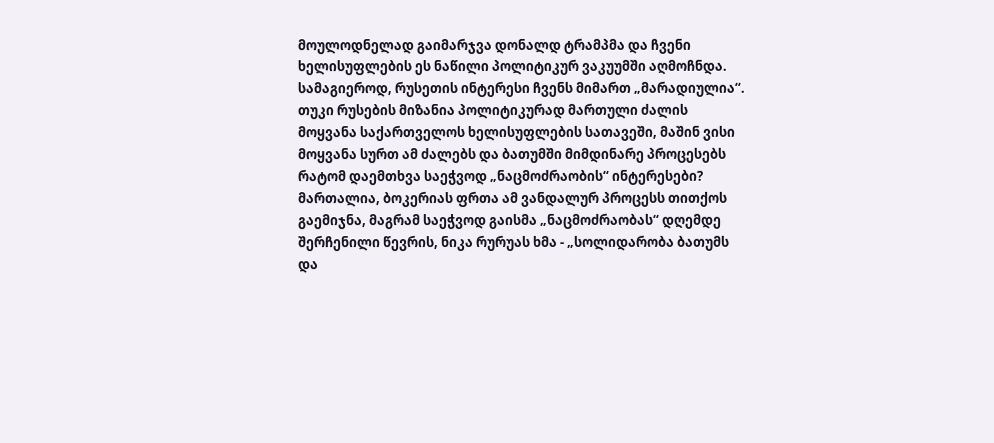მოულოდნელად გაიმარჯვა დონალდ ტრამპმა და ჩვენი ხელისუფლების ეს ნაწილი პოლიტიკურ ვაკუუმში აღმოჩნდა.
სამაგიეროდ, რუსეთის ინტერესი ჩვენს მიმართ „მარადიულია“. თუკი რუსების მიზანია პოლიტიკურად მართული ძალის მოყვანა საქართველოს ხელისუფლების სათავეში, მაშინ ვისი მოყვანა სურთ ამ ძალებს და ბათუმში მიმდინარე პროცესებს რატომ დაემთხვა საეჭვოდ „ნაცმოძრაობის“ ინტერესები? მართალია, ბოკერიას ფრთა ამ ვანდალურ პროცესს თითქოს გაემიჯნა, მაგრამ საეჭვოდ გაისმა „ნაცმოძრაობას“ დღემდე შერჩენილი წევრის, ნიკა რურუას ხმა - „სოლიდარობა ბათუმს და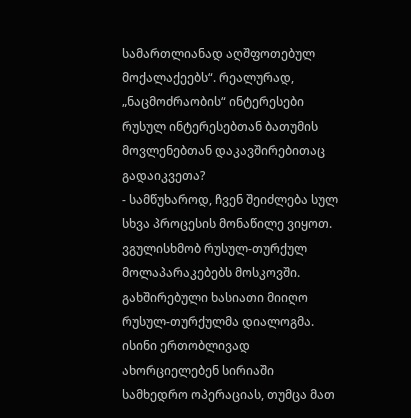სამართლიანად აღშფოთებულ მოქალაქეებს“. რეალურად, „ნაცმოძრაობის“ ინტერესები რუსულ ინტერესებთან ბათუმის მოვლენებთან დაკავშირებითაც გადაიკვეთა?
- სამწუხაროდ, ჩვენ შეიძლება სულ სხვა პროცესის მონაწილე ვიყოთ. ვგულისხმობ რუსულ-თურქულ მოლაპარაკებებს მოსკოვში. გახშირებული ხასიათი მიიღო რუსულ-თურქულმა დიალოგმა. ისინი ერთობლივად ახორციელებენ სირიაში სამხედრო ოპერაციას, თუმცა მათ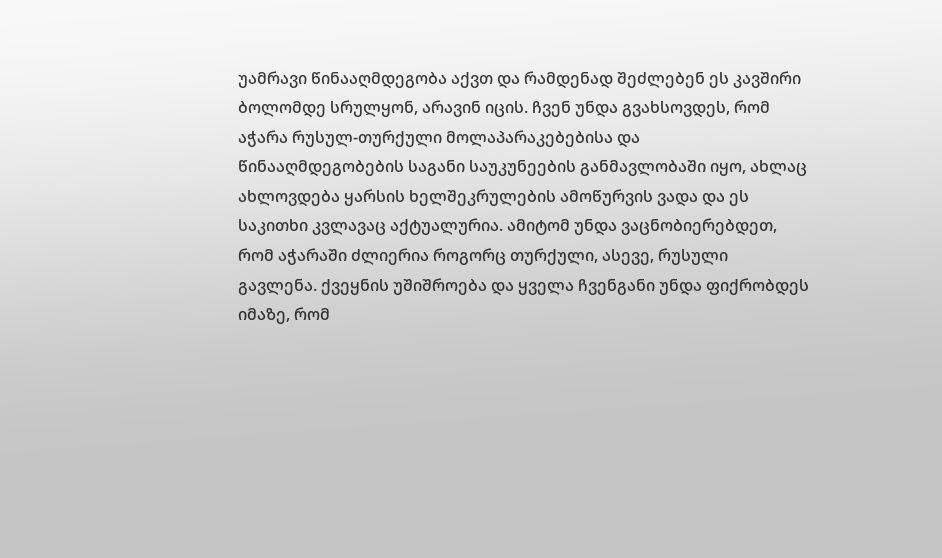უამრავი წინააღმდეგობა აქვთ და რამდენად შეძლებენ ეს კავშირი ბოლომდე სრულყონ, არავინ იცის. ჩვენ უნდა გვახსოვდეს, რომ აჭარა რუსულ-თურქული მოლაპარაკებებისა და წინააღმდეგობების საგანი საუკუნეების განმავლობაში იყო, ახლაც ახლოვდება ყარსის ხელშეკრულების ამოწურვის ვადა და ეს საკითხი კვლავაც აქტუალურია. ამიტომ უნდა ვაცნობიერებდეთ, რომ აჭარაში ძლიერია როგორც თურქული, ასევე, რუსული გავლენა. ქვეყნის უშიშროება და ყველა ჩვენგანი უნდა ფიქრობდეს იმაზე, რომ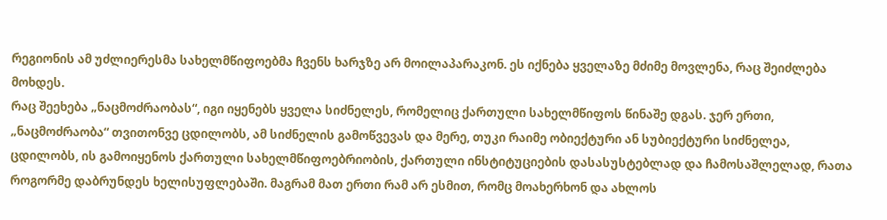რეგიონის ამ უძლიერესმა სახელმწიფოებმა ჩვენს ხარჯზე არ მოილაპარაკონ. ეს იქნება ყველაზე მძიმე მოვლენა, რაც შეიძლება მოხდეს.
რაც შეეხება „ნაცმოძრაობას“, იგი იყენებს ყველა სიძნელეს, რომელიც ქართული სახელმწიფოს წინაშე დგას. ჯერ ერთი, „ნაცმოძრაობა“ თვითონვე ცდილობს, ამ სიძნელის გამოწვევას და მერე, თუკი რაიმე ობიექტური ან სუბიექტური სიძნელეა, ცდილობს, ის გამოიყენოს ქართული სახელმწიფოებრიობის, ქართული ინსტიტუციების დასასუსტებლად და ჩამოსაშლელად, რათა როგორმე დაბრუნდეს ხელისუფლებაში. მაგრამ მათ ერთი რამ არ ესმით, რომც მოახერხონ და ახლოს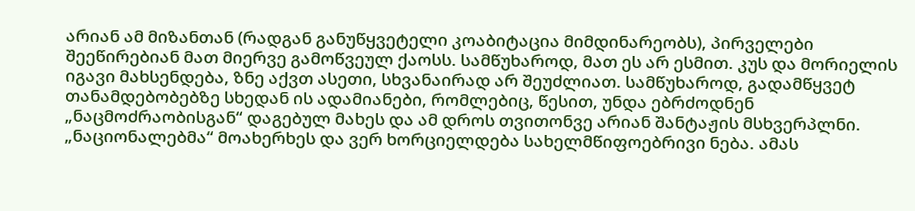არიან ამ მიზანთან (რადგან განუწყვეტელი კოაბიტაცია მიმდინარეობს), პირველები შეეწირებიან მათ მიერვე გამოწვეულ ქაოსს. სამწუხაროდ, მათ ეს არ ესმით. კუს და მორიელის იგავი მახსენდება, ზნე აქვთ ასეთი, სხვანაირად არ შეუძლიათ. სამწუხაროდ, გადამწყვეტ თანამდებობებზე სხედან ის ადამიანები, რომლებიც, წესით, უნდა ებრძოდნენ „ნაცმოძრაობისგან“ დაგებულ მახეს და ამ დროს თვითონვე არიან შანტაჟის მსხვერპლნი.
„ნაციონალებმა“ მოახერხეს და ვერ ხორციელდება სახელმწიფოებრივი ნება. ამას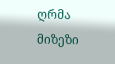ღრმა მიზეზი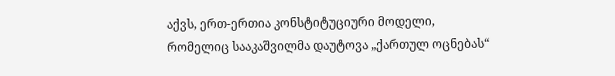აქვს, ერთ-ერთია კონსტიტუციური მოდელი, რომელიც სააკაშვილმა დაუტოვა „ქართულ ოცნებას“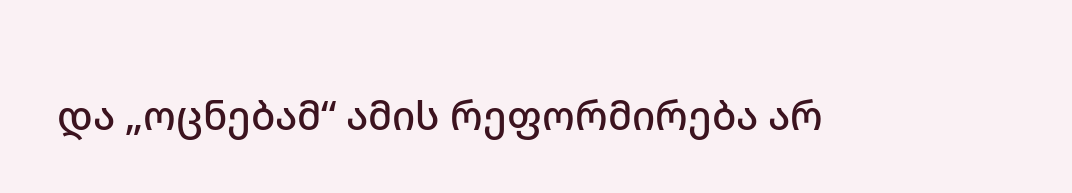და „ოცნებამ“ ამის რეფორმირება არ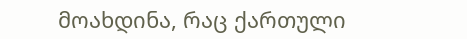მოახდინა, რაც ქართული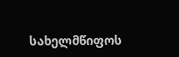სახელმწიფოს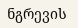ნგრევის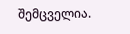შემცველია.